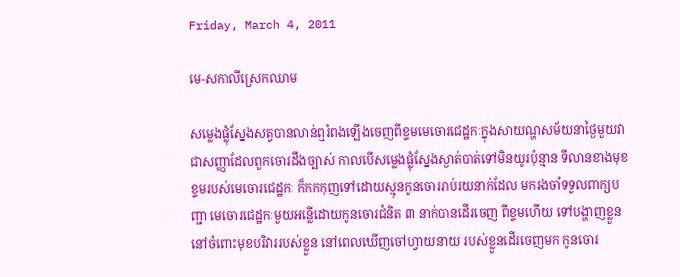Friday, March 4, 2011

មេ-សកាលីស្រេកឈាម

សម្លេងផ្លុំស្នែងសត្វបានលាន់ឮរំពងឡើងចេញពីខ្ទមមេចោរជេដ្ឋកៈក្នុងសាយណ្ហសម័យនាថ្ងៃមួយវាជាសញ្ញាដែលពួកចោរដឹងច្បាស់ កាលបើសម្លេងផ្លុំស្នែងស្ងាត់បាត់ទៅមិនយូរប៉ុន្មាន ទីលានខាងមុខខ្ទមរបស់មេចោរជេដ្ឋកៈ ក៏កកកុញទៅដោយស្មុនកូនចោររាប់រយនាក់ដែល មករងចាំទទួលពាក្យបញ្ជា មេចោរជេដ្ឋកៈមួយអន្លើដោយកូនចោរជំនិត ៣ នាក់បានដើរចេញ ពីខ្ទមហើយ ទៅបង្ហាញខ្លួននៅចំពោះមុខបរិវាររបស់ខ្លួន នៅពេលឃើញចៅហ្វាយនាយ របស់ខ្លួនដើរចេញមក កូនចោរ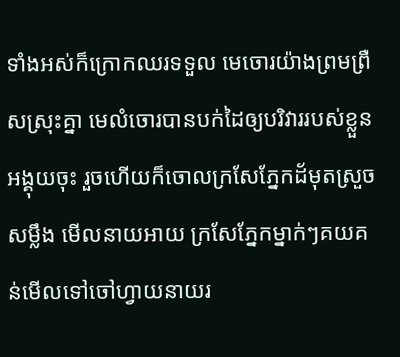ទាំងអស់ក៏ក្រោកឈរទទួល មេចោរយ៉ាងព្រមព្រឺសស្រុះគ្នា មេលំចោរបានបក់ដៃឲ្យបរិវាររបស់ខ្លួនអង្គុយចុះ រួចហើយក៏ចោលក្រសែភ្នែកដ័មុតស្រួចសម្លឹង មើលនាយអាយ ក្រសែភ្នែកម្នាក់ៗគយគន់មើលទៅចៅហ្វាយនាយរ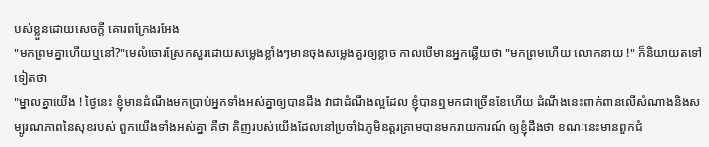បស់ខ្លួនដោយសេចក្តី គោរពក្រែងរអែង
"មកព្រមគ្នាហើយឬនៅ?"មេលំចោរស្រែកសួរដោយសម្លេងខ្លាំងៗមានចុងសម្លេងគួរឲ្យខ្លាច កាលបើមានអ្នកឆ្លើយថា "មកព្រមហើយ លោកនាយ !" ក៏និយាយតទៅទៀតថា
"ម្នាលគ្នាយើង ! ថ្ងៃនេះ ខ្ញុំមានដំណឹងមកប្រាប់អ្នកទាំងអស់គ្នាឲ្យបានដឹង វាជាដំណឹងល្អដែល ខ្ញុំបានឮមកជាច្រើនខែហើយ ដំណឹងនេះពាក់ពានលើសំណាងនិងសម្បូរណភាពនៃសុខរបស់ ពួកយើងទាំងអស់គ្នា គឺថា គិញរបស់យើងដែលនៅប្រចាំឯភូមិឧត្តរគ្រាមបានមករាយការណ៍ ឲ្យខ្ញុំដឹងថា ខណៈនេះមានពួកជំ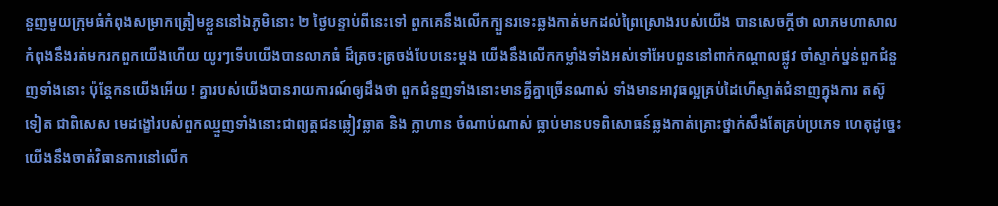នួញមួយក្រុមធំកំពុងសម្រាកត្រៀមខ្លួននៅឯភូមិនោះ ២ ថ្ងៃបន្ទាប់ពីនេះទៅ ពួកគេនឹងលើកក្បួនរទេះឆ្លងកាត់មកដល់ព្រៃស្រោងរបស់យើង បានសេចក្តីថា លាភមហាសាលកំពុងនឹងរត់មករកពួកយើងហើយ យូរៗទើបយើងបានលាភធំ ដ៏ត្រចះត្រចង់បែបនេះម្តង យើងនឹងលើកកម្លាំងទាំងអស់ទៅអែបពួននៅពាក់កណ្តាលផ្លូវ ចាំស្ទាក់ប្នន់ពួកជំនួញទាំងនោះ ប៉ុន្តែកនយើងអើយ ! គ្នារបស់យើងបានរាយការណ៍ឲ្យដឹងថា ពួកជំនួញទាំងនោះមានគ្នីគ្នាច្រើនណាស់ ទាំងមានអាវុធល្អគ្រប់ដៃហើស្ទាត់ជំនាញក្នុងការ តស៊ូទៀត ជាពិសេស មេដង្ខៅរបស់ពួកឈ្មួញទាំងនោះជាព្យត្តជនឆ្លៀវឆ្លាត និង ក្លាហាន ចំណាប់ណាស់ ធ្លាប់មានបទពិសោធន៍ឆ្លងកាត់គ្រោះថ្នាក់សឹងតែគ្រប់ប្រភេទ ហេតុដូច្នេះ យើងនឹងចាត់វិធានការនៅលើក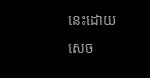នេះដោយសេច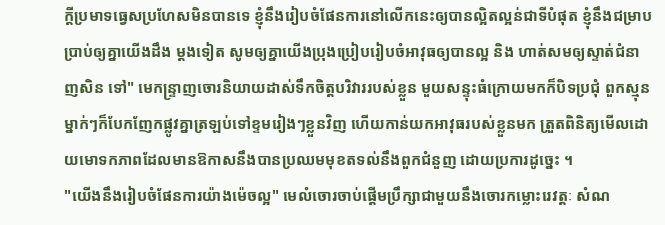ក្តីប្រមាទធ្វេសប្រហែសមិនបានទេ ខ្ញុំនឹងរៀបចំផែនការនៅលើកនេះឲ្យបានល្អិតល្អន់ជាទីបំផុត ខ្ញុំនឹងជម្រាបប្រាប់ឲ្យគ្នាយើងដឹង ម្តងទៀត សូមឲ្យគ្នាយើងប្រុងប្រៀបរៀបចំអាវុធឲ្យបានល្អ និង ហាត់សមឲ្យស្ទាត់ជំនាញសិន ទៅ" មេកន្ទ្រាញចោរនិយាយដាស់ទឹកចិត្តបរិវាររបស់ខ្លួន មួយសន្ទុះធំក្រោយមកក៏បិទប្រជុំ ពួកស្មុនម្នាក់ៗក៏បែកញែកផ្លូវគ្នាត្រឡប់ទៅខ្ទមរៀងៗខ្លួនវិញ ហើយកាន់យកអាវុធរបស់ខ្លួនមក ត្រួតពិនិត្យមើលដោយមោទកភាពដែលមានឱកាសនឹងបានប្រឈមមុខតទល់នឹងពួកជំនួញ ដោយប្រការដូច្នេះ ។
"យើងនឹងរៀបចំផែនការយ៉ាងម៉េចល្អ" មេលំចោរចាប់ផ្តើមប្រឹក្សាជាមួយនឹងចោរកម្លោះរេវត្តៈ សំណ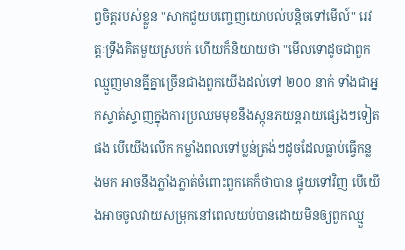ព្វចិត្តរបស់ខ្លួន "សាកជួយបញ្ចេញយោបល់បន្តិចទៅមើល៍" រេវត្តៈទ្រឹងគិតមួយស្របក់ ហើយក៏និយាយថា "មើលទោដូចជាពួកឈ្មួញមានគ្នីគ្នាច្រើនជាងពួកយើងដល់ទៅ ២០០ នាក់ ទាំងជាអ្នកស្ទាត់ស្ទាញក្នុងការប្រឈមមុខនឹងស្កុនភយន្តរាយផ្សេងៗទៀតផង បើយើងលើក កម្លាំងពលទៅប្លន់ត្រង់ៗដូចដែលធ្លាប់ធ្វើកន្លងមក អាចនឹងភ្លាំងភ្លាត់ចំពោះពួកគេក៏ថាបាន ផ្ទុយទៅវិញ បើយើងអាចចូលវាយសម្រុកនៅពេលយប់បានដោយមិនឲ្យពួកឈ្មួ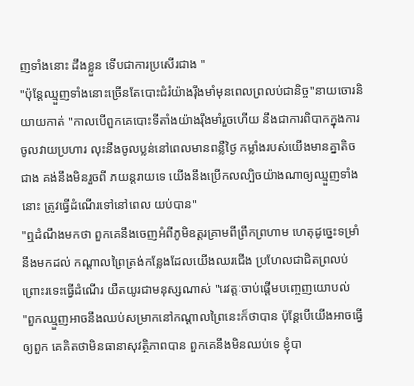ញទាំងនោះ ដឹងខ្លួន ទើបជាការប្រសើរជាង "
"ប៉ុន្តែឈ្មួញទាំងនោះច្រើនតែបោះជំរំយ៉ាងរ៉ឹងមាំមុនពេលព្រលប់ជានិច្ច"នាយចោរនិយាយកាត់ "កាលបើពួកគេបោះទីតាំងយ៉ាងរ៉ឹងមាំរួចហើយ នឹងជាការពិបាកក្នុងការចូលវាយប្រហារ លុះនឹងចូលប្លន់នៅពេលមានពន្លឺថ្ងៃ កម្លាំងរបស់យើងមានគ្នាតិចជាង គង់នឹងមិនរួចពី ភយន្តរាយទេ យើងនឹងប្រើកលល្បិចយ៉ាងណាឲ្យឈ្មួញទាំងនោះ ត្រូវធ្វើដំណើរទៅនៅពេល យប់បាន"
"ឮដំណឹងមកថា ពួកគេនឹងចេញអំពីភូមិឧត្តរគ្រាមពីព្រឹកព្រហាម ហេតុដូច្នេះទម្រាំនឹងមកដល់ កណ្តាលព្រៃត្រង់កន្លែងដែលយើងឈរជើង ប្រហែលជាជិតព្រលប់ ព្រោះរទេះធ្វើដំណើរ យឺតយូរជាមនុស្សណាស់ "រេវត្តៈចាប់ផ្តើមបញ្ចេញយោបល់
"ពួកឈ្មួញអាចនឹងឈប់សម្រាកនៅកណ្តាលព្រៃនេះក៏ថាបាន ប៉ុន្តែបើយើងអាចធ្វើឲ្យពួក គេគិតថាមិនធានាសុវត្ថិភាពបាន ពួកគេនឹងមិនឈប់ទេ ខ្ញុំបា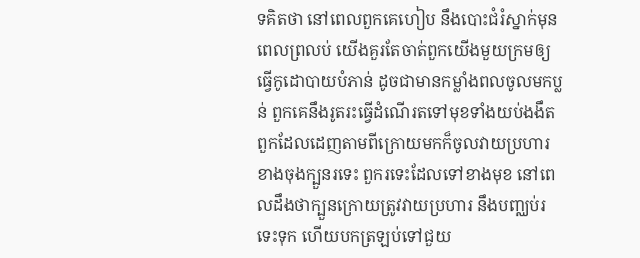ទគិតថា នៅពេលពួកគេហៀប នឹងបោះជំរំស្នាក់មុនពេលព្រលប់ យើងគួរតែចាត់ពួកយើងមួយក្រមឲ្យធ្វើកូដោបាយបំភាន់ ដូចជាមានកម្លាំងពលចូលមកប្លន់ ពួកគេនឹងរូតរះធ្វើដំណើរតទៅមុខទាំងយប់ងងឹត ពួកដែលដេញតាមពីក្រោយមកក៏ចូលវាយប្រហារខាងចុងក្បួនរទេះ ពួករទេះដែលទៅខាងមុខ នៅពេលដឹងថាក្បួនក្រោយត្រូវវាយប្រហារ នឹងបញ្ឈប់រទេះទុក ហើយបកត្រឡប់ទៅជួយ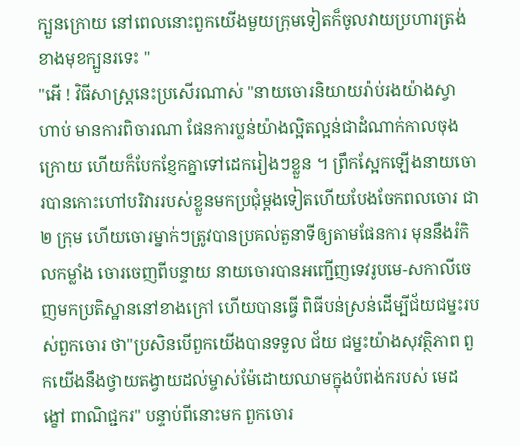ក្បួនក្រោយ នៅពេលនោះពួកយើងមួយក្រុមទៀតក៏ចូលវាយប្រហារត្រង់ខាងមុខក្បួនរទេះ "
"អើ ! វិធីសាស្ត្រនេះប្រសើរណាស់ "នាយចោរនិយាយរ៉ាប់រងយ៉ាងស្វាហាប់ មានការពិចារណា ផែនការប្លន់យ៉ាងល្អិតល្អន់ជាដំណាក់កាលចុងក្រោយ ហើយក៏បែកខ្ញែកគ្នាទៅដេករៀងៗខ្លួន ។ ព្រឹកស្អែកឡើងនាយចោរបានកោះហៅបរិវាររបស់ខ្លួនមកប្រជុំម្តងទៀតហើយបែងចែកពលចោរ ជា ២ ក្រុម ហើយចោរម្នាក់ៗត្រូវបានប្រគល់តួនាទីឲ្យតាមផែនការ មុននឹងរំកិលកម្លាំង ចោរចេញពីបន្ទាយ នាយចោរបានអញ្ជើញទេវរូបមេ-សកាលីចេញមកប្រតិស្ឋាននៅខាងក្រៅ ហើយបានធ្វើ ពិធីបន់ស្រន់ដើម្បីជ័យជម្នះរបស់ពួកចោរ ថា"ប្រសិនបើពួកយើងបានទទួល ជ័យ ជម្នះយ៉ាងសុវត្ថិភាព ពួកយើងនឹងថ្វាយតង្វាយដល់ម្ចាស់ម៉ែដោយឈាមក្នុងបំពង់ករបស់ មេដង្ខៅ ពាណិជ្ជករ" បន្ទាប់ពីនោះមក ពួកចោរ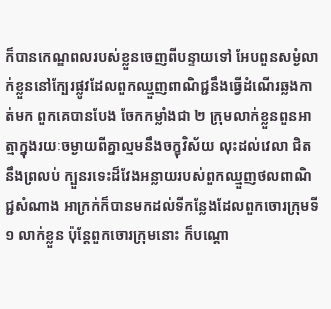ក៏បានកេណ្ឌពលរបស់ខ្លួនចេញពីបន្ទាយទៅ អែបពួនសម្ងំលាក់ខ្លួននៅក្បែរផ្លូវដែលពួកឈ្មួញពាណិជ្ជនឹងធ្វើដំណើរឆ្លងកាត់មក ពួកគេបានបែង ចែកកម្លាំងជា ២ ក្រុមលាក់ខ្លួនពួនអាត្មាក្នុងរយៈចម្ងាយពីគ្នាល្មមនឹងចក្ខុវិស័យ លុះដល់វេលា ជិតនឹងព្រលប់ ក្បួនរទេះដ៏វែងអន្លាយរបស់ពួកឈ្មួញថលពាណិជ្ជសំណាង អាក្រក់ក៏បានមកដល់ទីកន្លែងដែលពួកចោរក្រុមទី ១ លាក់ខ្លួន ប៉ុន្តែពួកចោរក្រុមនោះ ក៏បណ្តោ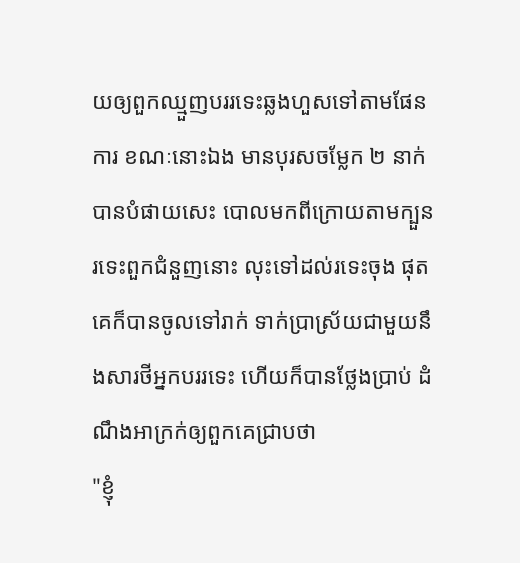យឲ្យពួកឈ្មួញបររទេះឆ្លងហួសទៅតាមផែនការ ខណៈនោះឯង មានបុរសចម្លែក ២ នាក់បានបំផាយសេះ បោលមកពីក្រោយតាមក្បួនរទេះពួកជំនួញនោះ លុះទៅដល់រទេះចុង ផុត គេក៏បានចូលទៅរាក់ ទាក់ប្រាស្រ័យជាមួយនឹងសារថីអ្នកបររទេះ ហើយក៏បានថ្លែងប្រាប់ ដំណឹងអាក្រក់ឲ្យពួកគេជ្រាបថា
"ខ្ញុំ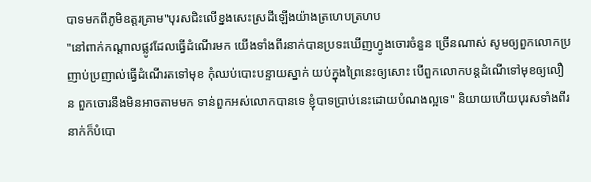បាទមកពីភូមិឧត្តរគ្រាម"បុរសជិះលើខ្នងសេះស្រដីឡើងយ៉ាងត្រហេបត្រហប
"នៅពាក់កណ្តាលផ្លូវដែលធ្វើដំណើរមក យើងទាំងពីរនាក់បានប្រទះឃើញហ្វូងចោរចំនួន ច្រើនណាស់ សូមឲ្យពួកលោកប្រញាប់ប្រញាល់ធ្វើដំណើរតទៅមុខ កុំឈប់បោះបន្ទាយស្នាក់ យប់ក្នុងព្រៃនេះឲ្យសោះ បើពួកលោកបន្តដំណើទៅមុខឲ្យលឿន ពួកចោរនឹងមិនអាចតាមមក ទាន់ពួកអស់លោកបានទេ ខ្ញុំបាទប្រាប់នេះដោយបំណងល្អទេ" និយាយហើយបុរសទាំងពីរ នាក់ក៏បំបោ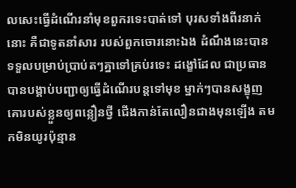លសេះធ្វើដំណើរនាំមុខពួករទេះបាត់ទៅ បុរសទាំងពីរនាក់នោះ គឺជាទូតនាំសារ របស់ពួកចោរនោះឯង ដំណឹងនេះបានទទួលបម្រាប់ប្រាប់តៗគ្នាទៅគ្រប់រទេះ ដង្ខៅដែល ជាប្រធានបានបង្គាប់បញ្ជាឲ្យធ្វើដំណើរបន្តទៅមុខ ម្នាក់ៗបានសង្ខុញគោរបស់ខ្លួនឲ្យពន្លឿនថ្វី ជើងកាន់តែលឿនជាងមុនឡើង តមកមិនយូរប៉ុន្មាន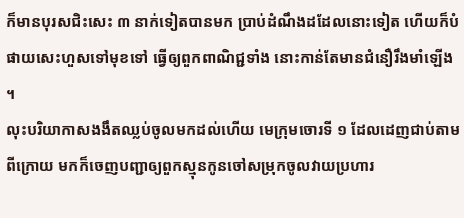ក៏មានបុរសជិះសេះ ៣ នាក់ទៀតបានមក ប្រាប់ដំណឹងដដែលនោះទៀត ហើយក៏បំផាយសេះហួសទៅមុខទៅ ធ្វើឲ្យពួកពាណិជ្ជទាំង នោះកាន់តែមានជំនឿរឹងមាំឡើង ។
លុះបរិយាកាសងងឹតឈ្លប់ចូលមកដល់ហើយ មេក្រុមចោរទី ១ ដែលដេញជាប់តាមពីក្រោយ មកក៏ចេញបញ្ជាឲ្យពួកស្មុនកូនចៅសម្រុកចូលវាយប្រហារ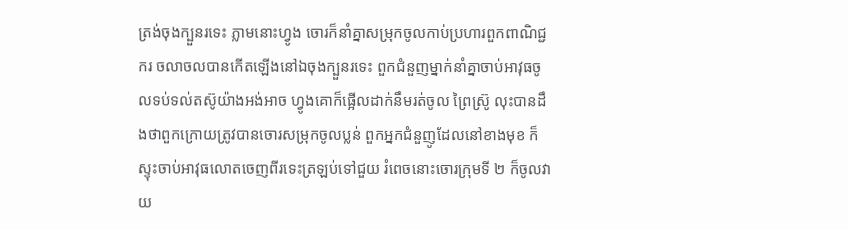ត្រង់ចុងក្បួនរទេះ ភ្លាមនោះហ្វូង ចោរក៏នាំគ្នាសម្រុកចូលកាប់ប្រហារពួកពាណិជ្ជករ ចលាចលបានកើតឡើងនៅឯចុងក្បួនរទេះ ពួកជំនួញម្នាក់នាំគ្នាចាប់អាវុធចូលទប់ទល់តស៊ូយ៉ាងអង់អាច ហ្វូងគោក៏ផ្អើលដាក់នឹមរត់ចូល ព្រៃស៊្រូ លុះបានដឹងថាពួកក្រោយត្រូវបានចោរសម្រុកចូលប្លន់ ពួកអ្នកជំនួញូដែលនៅខាងមុខ ក៏ស្ទុះចាប់អាវុធលោតចេញពីរទេះត្រឡប់ទៅជួយ រំពេចនោះចោរក្រុមទី ២ ក៏ចូលវាយ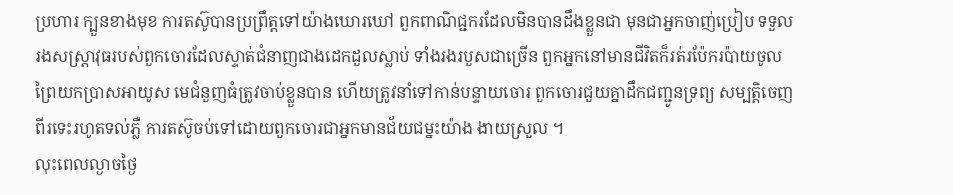ប្រហារ ក្បួនខាងមុខ ការតស៊ូបានប្រព្រឹត្តទៅយ៉ាងឃោរឃៅ ពួកពាណិជ្ជករដែលមិនបានដឹងខ្លួនជា មុនជាអ្នកចាញ់ប្រៀប ទទួលរងសស្ត្រាវុធរបស់ពួកចោរដែលស្ទាត់ជំនាញជាងដេកដួលស្លាប់ ទាំងរងរបួសជាច្រើន ពួកអ្នកនៅមានជីវិតក៏រត់រប៉ែករប៉ាយចូលព្រៃយកប្រាសអាយូស មេជំនួញធំត្រូវចាប់ខ្លួនបាន ហើយត្រូវនាំទៅកាន់បន្ទាយចោរ ពួកចោរជួយគ្នាដឹកជញ្ជូនទ្រព្យ សម្បត្តិចេញពីរទេះរហូតទល់ភ្លឺ ការតស៊ូចប់ទៅដោយពួកចោរជាអ្នកមានជ័យជម្នះយ៉ាង ងាយស្រួល ។
លុះពេលល្ងាចថ្ងៃ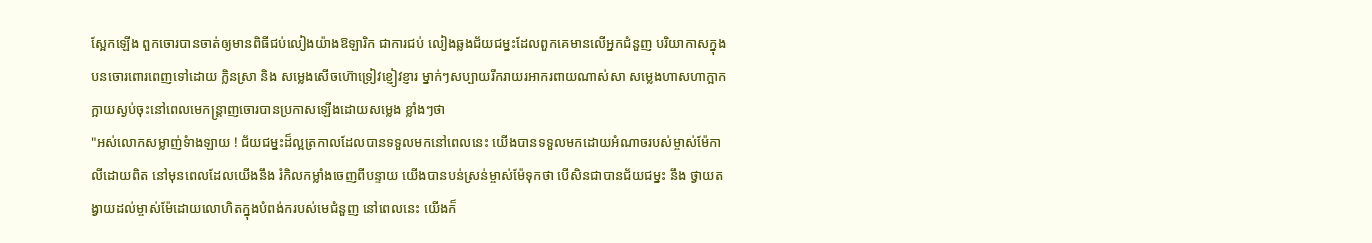ស្អែកឡើង ពួកចោរបានចាត់ឲ្យមានពិធីជប់លៀងយ៉ាងឱឡារិក ជាការជប់ លៀងឆ្លងជ័យជម្នះដែលពួកគេមានលើអ្នកជំនួញ បរិយាកាសក្នុងបនចោរពោរពេញទៅដោយ ក្លិនស្រា និង សម្លេងសើចហ៊ោទ្រៀវខ្ញៀវខ្ញារ ម្នាក់ៗសប្បាយរីករាយរអាករពាយណាស់សា សម្លេងហាសហាក្អាកក្អាយស្ងប់ចុះនៅពេលមេកន្ត្រាញចោរបានប្រកាសឡើងដោយសម្លេង ខ្លាំងៗថា
"អស់លោកសម្លាញ់ទំាងឡាយ ! ជ័យជម្នះដ៏ល្អត្រកាលដែលបានទទួលមកនៅពេលនេះ យើងបានទទួលមកដោយអំណាចរបស់ម្ចាស់ម៉ែកាលីដោយពិត នៅមុនពេលដែលយើងនឹង រំកិលកម្លាំងចេញពីបន្ទាយ យើងបានបន់ស្រន់ម្ចាស់ម៉ែទុកថា បើសិនជាបានជ័យជម្នះ នឹង ថ្វាយតង្វាយដល់ម្ចាស់ម៉ែដោយលោហិតក្នុងបំពង់ករបស់មេជំនួញ នៅពេលនេះ យើងក៏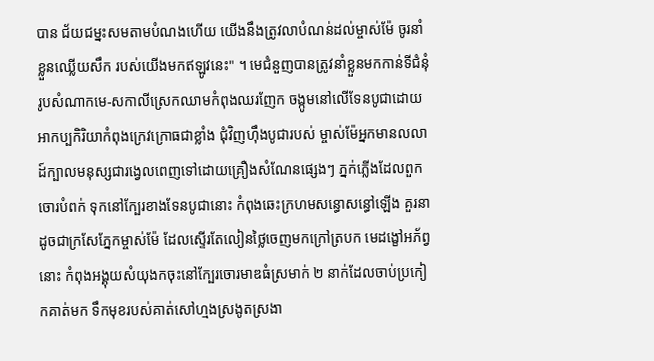បាន ជ័យជម្នះសមតាមបំណងហើយ យើងនឹងត្រូវលាបំណន់ដល់ម្ចាស់ម៉ែ ចូរនាំខ្លួនឈ្លើយសឹក របស់យើងមកឥឡូវនេះ" ។ មេជំនួញបានត្រូវនាំខ្លួនមកកាន់ទីជំនុំ រូបសំណាកមេ-សកាលីស្រេកឈាមកំពុងឈរញែក ចង្កូមនៅលើទែនបូជាដោយអាកប្បកិរិយាកំពុងក្រេវក្រោធជាខ្លាំង ជុំវិញហ៊ឹងបូជារបស់ ម្ចាស់ម៉ែអ្នកមានលលាដ៍ក្បាលមនុស្សជារង្វេលពេញទៅដោយគ្រឿងសំណែនផ្សេងៗ ភ្នក់ភ្លើងដែលពួកចោរបំពក់ ទុកនៅក្បែរខាងទែនបូជានោះ កំពុងឆេះក្រហមសន្ធោសន្ធៅឡើង គួរនាដូចជាក្រសែភ្នែកម្ចាស់ម៉ែ ដែលស្ទើរតែលៀនថ្លៃចេញមកក្រៅត្របក មេដង្ខៅអភ័ព្វនោះ កំពុងអង្គុយសំយុងកចុះនៅក្បែរចោរមាឌធំស្រមាក់ ២ នាក់ដែលចាប់ប្រកៀកគាត់មក ទឹកមុខរបស់គាត់សៅហ្មងស្រងូតស្រងា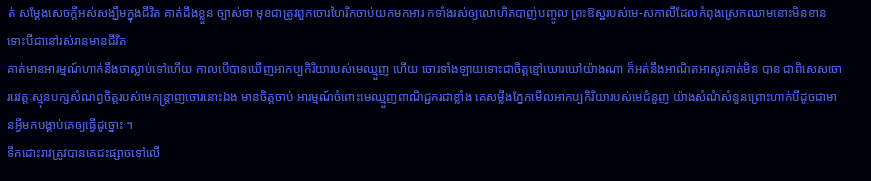ត់ សម្តែងសេចក្តីអស់សង្ឃឹមក្នុងជីវិត គាត់ដឹងខ្លួន ច្បាស់ថា មុខជាត្រូវពួកចោរហៃរិកចាប់យកមកអារ កទាំងរស់ឲ្យលោហិតបាញ់បញ្ចូល ព្រះឱស្ឋរបស់មេ-សកាលីដែលកំពុងស្រេកឈាមនោះមិនខាន ទោះបីជានៅរស់រានមានជីវិត
គាត់មានអារម្មណ៍ហាក់នឹងថាស្លាប់ទៅហើយ កាលបើបានឃើញអាកប្បកិរិយារបស់មេឈ្មួញ ហើយ ចោរទាំងឡាយទោះជាចិត្តខ្មៅឃោរឃៅយ៉ាងណា ក៏អត់នឹងអាណិតអាសូរគាត់មិន បាន ជាពិសេសចោររេវត្តៈស្មុនបក្សសំណព្វចិត្តរបស់មេកន្ត្រាញចោរនោះឯង មានចិត្តចាប់ អារម្មណ៍ចំពោះមេឈ្មួញពាណិជ្ជករជាខ្លាំង គេសម្លឹងភ្នែកមើលអាកប្បកិរិយារបស់មេជំនួញ យ៉ាងសំណំសំនួនព្រោះហាក់បីដូចជាមានអ្វីមកបង្គាប់គេឲ្យធ្វើដូច្នោះ ។
ទឹកដោះរាវត្រូវបានគេជះផ្សាចទៅលើ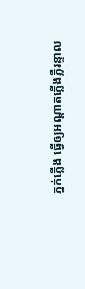ភ្នក់ភ្លើង ធ្វើឲ្យអណ្តាតភ្លើងភ្លឺរន្ទាល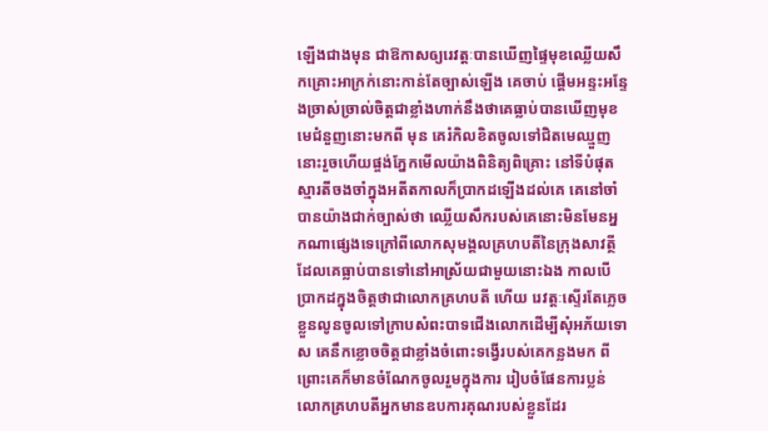ឡើងជាងមុន ជាឱកាសឲ្យរេវត្តៈបានឃើញផ្ទៃមុខឈ្លើយសឹកគ្រោះអាក្រក់នោះកាន់តែច្បាស់ឡើង គេចាប់ ផ្តើមអន្ទះអន្ទែងច្រាស់ច្រាល់ចិត្តជាខ្លាំងហាក់នឹងថាគេធ្លាប់បានឃើញមុខមេជំនួញនោះមកពី មុន គេរំកិលខិតចូលទៅជិតមេឈ្មួញនោះរួចហើយផ្ចង់ភ្នែកមើលយ៉ាងពិនិត្យពិគ្រោះ នៅទីបំផុត ស្មារតីចងចាំក្នុងអតីតកាលក៏ប្រាកដឡើងដល់គេ គេនៅចាំបានយ៉ាងជាក់ច្បាស់ថា ឈ្លើយសឹករបស់គេនោះមិនមែនអ្នកណាផ្សេងទេក្រៅពីលោកសុមង្គលគ្រហបតីនៃក្រុងសាវត្ថី ដែលគេធ្លាប់បានទៅនៅអាស្រ័យជាមួយនោះឯង កាលបើប្រាកដក្នុងចិត្តថាជាលោកគ្រហបតី ហើយ រេវត្តៈស្ទើរតែភ្លេចខ្លួនលូនចូលទៅក្រាបសំពះបាទជើងលោកដើម្បីសុំអភ័យទោស គេនឹកខ្លោចចិត្តជាខ្លាំងចំពោះទង្វើរបស់គេកន្លងមក ពីព្រោះគេក៏មានចំណែកចូលរួមក្នុងការ រៀបចំផែនការប្លន់លោកគ្រហបតីអ្នកមានឧបការគុណរបស់ខ្លួនដែរ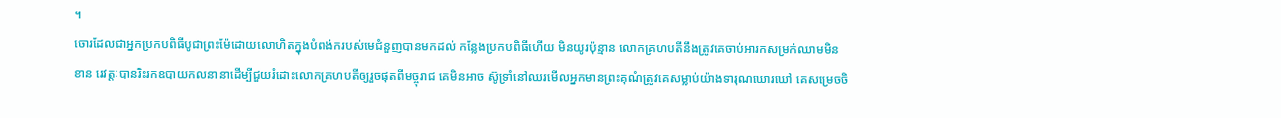។
ចោរដែលជាអ្នកប្រកបពិធីបូជាព្រះម៉ែដោយលោហិតក្នុងបំពង់ករបស់មេជំនួញបានមកដល់ កន្លែងប្រកបពិធីហើយ មិនយូរប៉ុន្មាន លោកគ្រហបតីនឹងត្រូវគេចាប់អារកសម្រក់ឈាមមិនខាន រេវត្តៈបានរិះរកឧបាយកលនានាដើម្បីជួយរំដោះលោកគ្រហបតីឲ្យរួចផុតពីមច្ចុរាជ គេមិនអាច ស៊ូទ្រាំនៅឈរមើលអ្នកមានព្រះគុណំត្រូវគេសម្លាប់យ៉ាងទារុណឃោរឃៅ គេសម្រេចចិ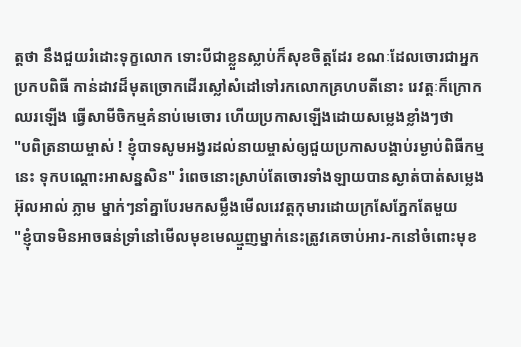ត្តថា នឹងជួយរំដោះទុក្ខលោក ទោះបីជាខ្លួនស្លាប់ក៏សុខចិត្តដែរ ខណៈដែលចោរជាអ្នកប្រកបពិធី កាន់ដាវដ៏មុតច្រោកដើរស្លៅសំដៅទៅរកលោកគ្រហបតីនោះ រេវត្តៈក៏ក្រោកឈរឡើង ធ្វើសាមីចិកម្មគំនាប់មេចោរ ហើយប្រកាសឡើងដោយសម្លេងខ្លាំងៗថា
"បពិត្រនាយម្ចាស់ ! ខ្ញុំបាទសូមអង្វរដល់នាយម្ចាស់ឲ្យជួយប្រកាសបង្គាប់រម្ងាប់ពិធីកម្មនេះ ទុកបណ្តោះអាសន្នសិន" រំពេចនោះស្រាប់តែចោរទាំងឡាយបានស្ងាត់បាត់សម្លេងអ៊ុលអាល់ ភ្លាម ម្នាក់ៗនាំគ្នាបែរមកសម្លឹងមើលរេវត្តកុមារដោយក្រសែភ្នែកតែមួយ
"ខ្ញុំបាទមិនអាចធន់ទ្រាំនៅមើលមុខមេឈ្មួញម្នាក់នេះត្រូវគេចាប់អារ-កនៅចំពោះមុខ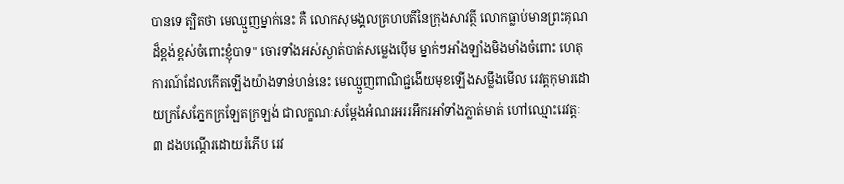បានទេ ត្បិតថា មេឈ្មួញម្នាក់នេះ គឺ លោកសុមង្គលគ្រហបតីនៃក្រុងសាវត្ថី លោកធ្លាប់មានព្រះគុណ ដ៏ខ្ពង់ខ្ពស់ចំពោះខ្ញុំបាទ" ចោរទាំងអស់ស្ងាត់បាត់សម្លេងប៉ើម ម្នាក់ៗអាំងឡាំងមិងមាំងចំពោះ ហេតុការណ៍ដែលកើតឡើងយ៉ាងទាន់ហន់នេះ មេឈ្មួញពាណិជ្ជងើយមុខឡើងសម្លឹងមើល រេវត្តកុមារដោយក្រសែភ្នែកក្រឡែតក្រឡង់ ជាលក្ខណៈសម្តែងអំណរអររអឹករអាំទាំងភ្លាត់មាត់ ហៅឈ្មោះរេវត្តៈ ៣ ដងបណ្តើរដោយរំភើប រេវ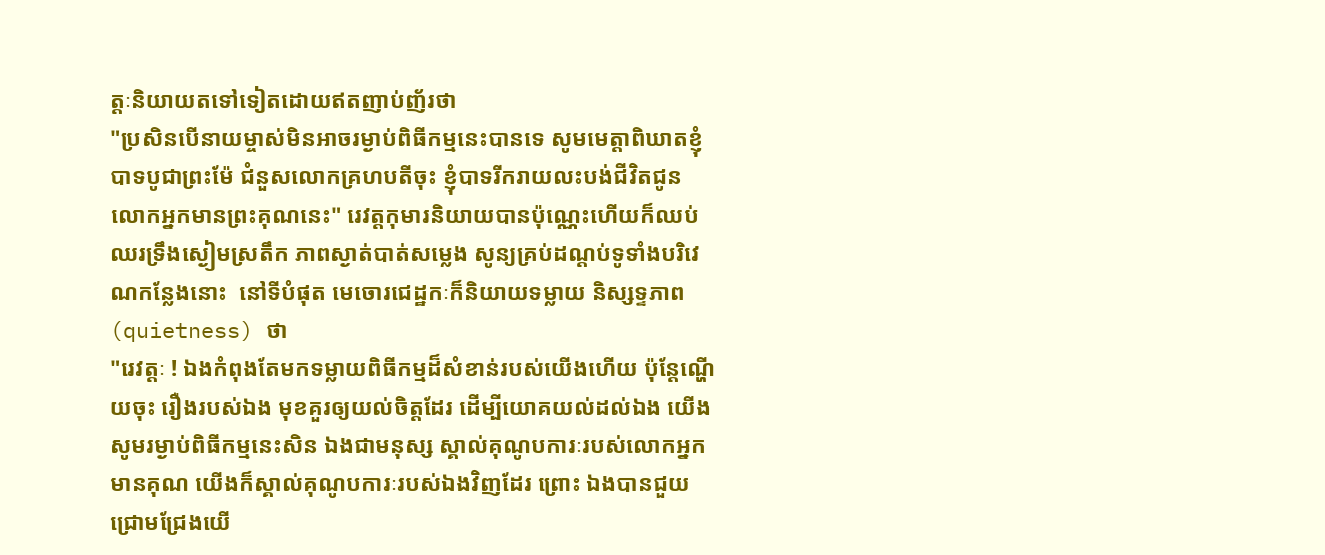ត្តៈនិយាយតទៅទៀតដោយឥតញាប់ញ័រថា
"ប្រសិនបើនាយម្ចាស់មិនអាចរម្ងាប់ពិធីកម្មនេះបានទេ សូមមេត្តាពិឃាតខ្ញុំបាទបូជាព្រះម៉ែ ជំនួសលោកគ្រហបតីចុះ ខ្ញុំបាទរីករាយលះបង់ជីវិតជូនលោកអ្នកមានព្រះគុណនេះ" រេវត្តកុមារនិយាយបានប៉ុណ្ណេះហើយក៏ឈប់ឈរទ្រឹងស្ងៀមស្រតឹក ភាពស្ងាត់បាត់សម្លេង សូន្យគ្រប់ដណ្តប់ទូទាំងបរិវេណកន្លែងនោះ  នៅទីបំផុត មេចោរជេដ្ឋកៈក៏និយាយទម្លាយ និស្សទ្ទភាព(quietness) ថា
"រេវត្តៈ ! ឯងកំពុងតែមកទម្លាយពិធីកម្មដ៏សំខាន់របស់យើងហើយ ប៉ុន្តែណ្ហើយចុះ រឿងរបស់ឯង មុខគួរឲ្យយល់ចិត្តដែរ ដើម្បីយោគយល់ដល់ឯង យើងសូមរម្ងាប់ពិធីកម្មនេះសិន ឯងជាមនុស្ស ស្គាល់គុណូបការៈរបស់លោកអ្នកមានគុណ យើងក៏ស្គាល់គុណូបការៈរបស់ឯងវិញដែរ ព្រោះ ឯងបានជួយជ្រោមជ្រែងយើ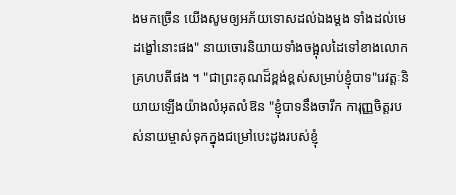ងមកច្រើន យើងសូមឲ្យអភ័យទោសដល់ឯងម្តង ទាំងដល់មេ ដង្ខៅនោះផង" នាយចោរនិយាយទាំងចង្អុលដៃទៅខាងលោកគ្រហបតីផង ។ "ជាព្រះគុណដ៏ខ្ពង់ខ្ពស់សម្រាប់ខ្ញុំបាទ"រេវត្តៈនិយាយឡើងយ៉ាងលំអុតលំឱន "ខ្ញុំបាទនឹងចារឹក ការុញ្ញចិត្តរបស់នាយម្ចាស់ទុកក្នុងជម្រៅបេះដូងរបស់ខ្ញុំ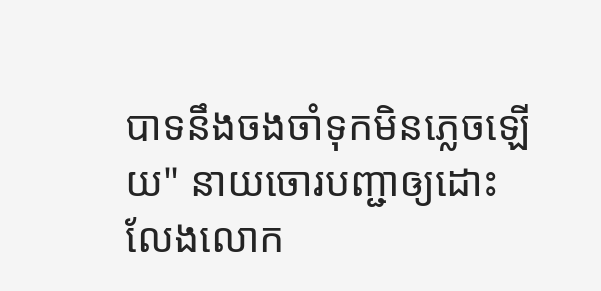បាទនឹងចងចាំទុកមិនភ្លេចឡើយ" នាយចោរបញ្ជាឲ្យដោះលែងលោក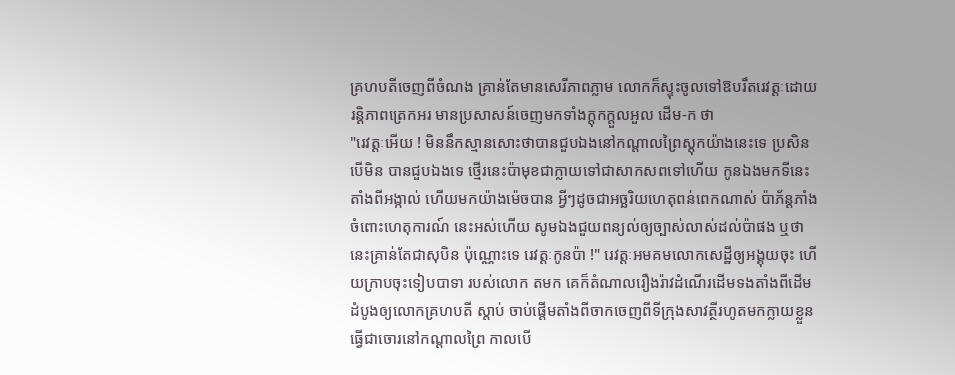គ្រហបតីចេញពីចំណង គ្រាន់តែមានសេរីភាពភ្លាម លោកក៏ស្ទុះចូលទៅឱបរឹតរេវត្តៈដោយរន្តិភាពត្រេកអរ មានប្រសាសន៍ចេញមកទាំងក្តុកក្តួលអួល ដើម-ក ថា
"រេវត្តៈអើយ ! មិននឹកស្មានសោះថាបានជួបឯងនៅកណ្តាលព្រៃស្តុកយ៉ាងនេះទេ ប្រសិនបើមិន បានជួបឯងទេ ថ្មើរនេះប៉ាមុខជាក្លាយទៅជាសាកសពទៅហើយ កូនឯងមកទីនេះតាំងពីអង្កាល់ ហើយមកយ៉ាងម៉េចបាន អ្វីៗដូចជាអច្ឆរិយហេតុពន់ពេកណាស់ ប៉ាភ័ន្តភាំងចំពោះហេតុការណ៍ នេះអស់ហើយ សូមឯងជួយពន្យល់ឲ្យច្បាស់លាស់ដល់ប៉ាផង ឬថា នេះគ្រាន់តែជាសុបិន ប៉ុណ្ណោះទេ រេវត្តៈកូនប៉ា !" រេវត្តៈអមគមលោកសេដ្ឋីឲ្យអង្គុយចុះ ហើយក្រាបចុះទៀបបាទា របស់លោក តមក គេក៏តំណាលរឿងរ៉ាវដំណើរដើមទងតាំងពីដើមដំបូងឲ្យលោកគ្រហបតី ស្តាប់ ចាប់ផ្តើមតាំងពីចាកចេញពីទីក្រុងសាវត្ថីរហូតមកក្លាយខ្លួនធ្វើជាចោរនៅកណ្តាលព្រៃ កាលបើ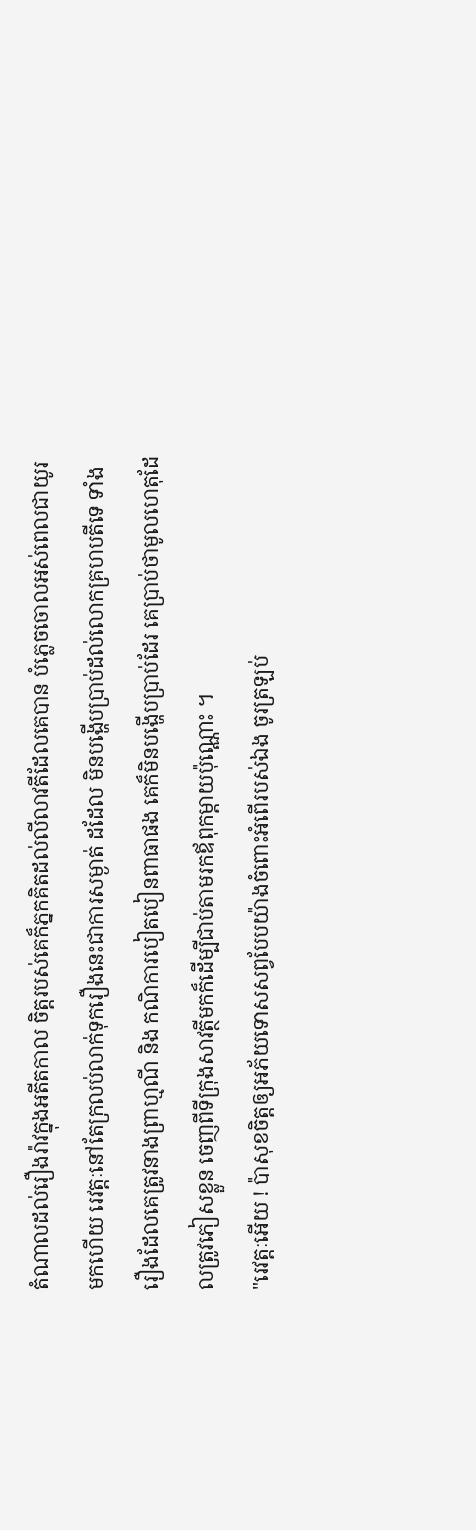តំណាលដល់រឿងរ៉ាវក្នុងអតីតកាល ចិត្តរបស់គេក៏ភ្នកគិតដល់លីលាវតីដែលគេបាន បំភ្លេចចោលអស់ពេលជាយូរមកហើយ រេវត្តៈនៅតែក្រលប់លាក់ទុករឿងនេះជាការសម្ងាត់ ដដែល មិនបង្ហើបប្រាប់ដល់លោកគ្រហបតីទេ ទាំងរឿងដែលគេត្រូវនាងព្រាហ្មណី និង កណិការបៀតបៀនពាធាផង គេក៏មិនបង្ហើបប្រាប់ដែរ គេប្រាប់ថាមូលហេតុដែលត្រូវភៀសខ្លួន ចេញពីទីក្រុងសាវត្ថីមកក៏ដើម្បីជាប់តាមរកឪពុកម្តាយប៉ុណ្ណោះ ។
"រេវត្តៈអើយ ! ប៉ាសុខចិត្តឲ្យអភ័យទោសសព្វបែបយ៉ាងចំពោះអំពើរបស់ឯង ចូរត្រឡប់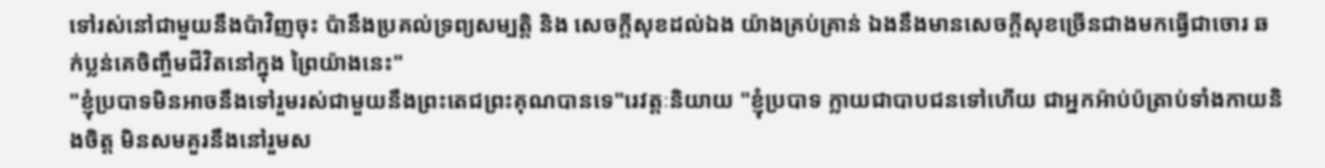ទៅរស់នៅជាមួយនឹងប៉ាវិញចុះ ប៉ានឹងប្រគល់ទ្រព្យសម្បត្តិ និង សេចក្តីសុខដល់ឯង យ៉ាងគ្រប់គ្រាន់ ឯងនឹងមានសេចក្តីសុខច្រើនជាងមកធ្វើជាចោរ ឆក់ប្លន់គេចិញ្ចឹមជីវិតនៅក្នុង ព្រៃយ៉ាងនេះ"
"ខ្ញុំប្របាទមិនអាចនឹងទៅរួមរស់ជាមួយនឹងព្រះតេជព្រះគុណបានទេ"រេវត្តៈនិយាយ "ខ្ញុំប្របាទ ក្លាយជាបាបជនទៅហើយ ជាអ្នកអ៉ាប់ប៉ត្រាប់ទាំងកាយនិងចិត្ត មិនសមគួរនឹងនៅរួមស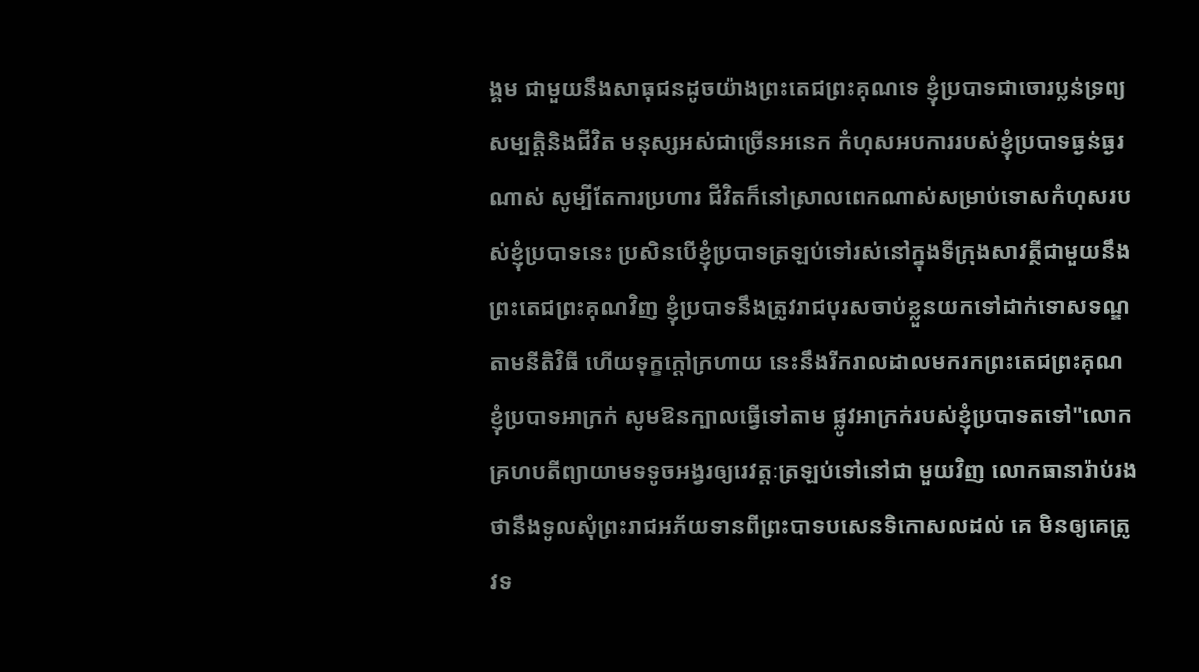ង្គម ជាមួយនឹងសាធុជនដូចយ៉ាងព្រះតេជព្រះគុណទេ ខ្ញុំប្របាទជាចោរប្លន់ទ្រព្យសម្បត្តិនិងជីវិត មនុស្សអស់ជាច្រើនអនេក កំហុសអបការរបស់ខ្ញុំប្របាទធ្ងន់ធ្ងរណាស់ សូម្បីតែការប្រហារ ជីវិតក៏នៅស្រាលពេកណាស់សម្រាប់ទោសកំហុសរបស់ខ្ញុំប្របាទនេះ ប្រសិនបើខ្ញុំប្របាទត្រឡប់ទៅរស់នៅក្នុងទីក្រុងសាវត្ថីជាមួយនឹងព្រះតេជព្រះគុណវិញ ខ្ញុំប្របាទនឹងត្រូវរាជបុរសចាប់ខ្លួនយកទៅដាក់ទោសទណ្ឌតាមនីតិវិធី ហើយទុក្ខក្តៅក្រហាយ នេះនឹងរីករាលដាលមករកព្រះតេជព្រះគុណ ខ្ញុំប្របាទអាក្រក់ សូមឱនក្បាលធ្វើទៅតាម ផ្លូវអាក្រក់របស់ខ្ញុំប្របាទតទៅ"លោកគ្រហបតីព្យាយាមទទូចអង្វរឲ្យរេវត្តៈត្រឡប់ទៅនៅជា មួយវិញ លោកធានារ៉ាប់រងថានឹងទូលសុំព្រះរាជអភ័យទានពីព្រះបាទបសេនទិកោសលដល់ គេ មិនឲ្យគេត្រូវទ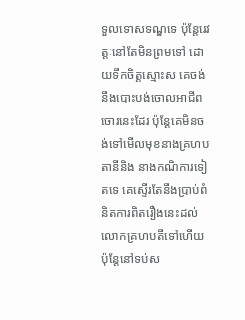ទួលទោសទណ្ឌទេ ប៉ុន្តែរេវត្តៈនៅតែមិនព្រមទៅ ដោយទឹកចិត្តស្មោះស គេចង់នឹងបោះបង់ចោលអាជីពចោរនេះដែរ ប៉ុន្តែគេមិនចង់ទៅមើលមុខនាងគ្រហបតានីនិង នាងកណិការទៀតទេ គេស្ទើរតែនឹងប្រាប់ពំនិតការពិតរឿងនេះដល់លោកគ្រហបតីទៅហើយ ប៉ុន្តែនៅទប់ស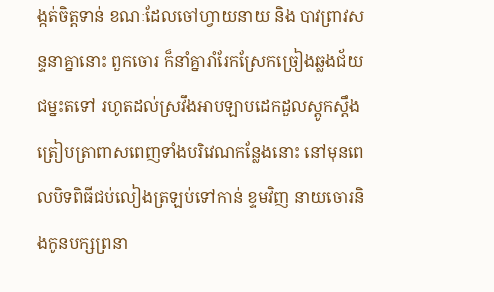ង្កត់ចិត្តទាន់ ខណៈដែលចៅហ្វាយនាយ និង បាវព្រាវសន្ទនាគ្នានោះ ពួកចោរ ក៏នាំគ្នារាំរែកស្រែកច្រៀងឆ្លងជ័យជម្នះតទៅ រហូតដល់ស្រវឹងអាបឡាបដេកដួលស្តូកស្តឹង ត្រៀបត្រាពាសពេញទាំងបរិវេណកន្លែងនោះ នៅមុនពេលបិទពិធីជប់លៀងត្រឡប់ទៅកាន់ ខ្ទមវិញ នាយចោរនិងកូនបក្សព្រនា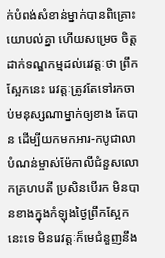ក់បំពង់សំខាន់ម្នាក់បានពិគ្រោះយោបល់គ្នា ហើយសម្រេច ចិត្តដាក់ទណ្ឌកម្មដល់រេវត្តៈថា ព្រឹកស្អែកនេះ រេវត្តៈត្រូវតែទៅរកចាប់មនុស្សណាម្នាក់ឲ្យខាង តែបាន ដើម្បីយកមកអារ-កបូជាលាបំណន់ម្ចាស់ម៉ែកាលីជំនួសលោកគ្រហបតី ប្រសិនបើរក មិនបានខាងក្នុងកំឡុងថ្ងៃព្រឹកស្អែកនេះទេ មិនរេវត្តៈក៏មេជំនួញនឹង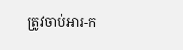ត្រូវចាប់អារ-ក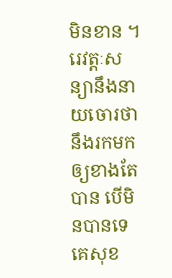មិនខាន ។
រេវត្តៈសន្យានឹងនាយចោរថានឹងរកមកឲ្យខាងតែបាន បើមិនបានទេ គេសុខ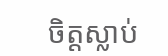ចិត្តស្លាប់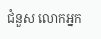ជំនួស លោកអ្នក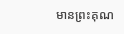មានព្រះគុណ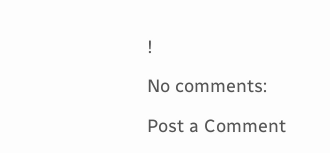!

No comments:

Post a Comment